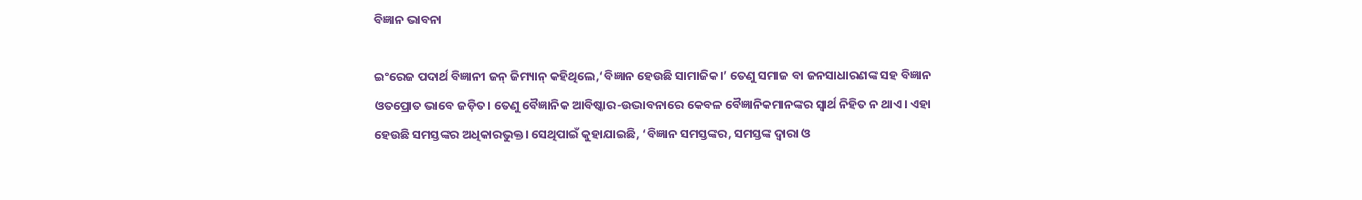ବିଜ୍ଞାନ ଭାବନା

ଇଂରେଜ ପଦାର୍ଥ ବିଜ୍ଞାନୀ ଜନ୍‌ ଜିମ୍ୟାନ୍‌ କହିଥିଲେ,‘ବିଜ୍ଞାନ ହେଉଛି ସାମାଜିକ।’ ତେଣୁ ସମାଜ ବା ଜନସାଧାରଣଙ୍କ ସହ ବିଜ୍ଞାନ ଓତପ୍ରୋତ ଭାବେ ଜଡ଼ିତ। ତେଣୁ ବୈଜ୍ଞାନିକ ଆବିଷ୍କାର-ଉଦ୍ଭାବନାରେ କେବଳ ବୈଜ୍ଞାନିକମାନଙ୍କର ସ୍ବାର୍ଥ ନିହିତ ନ ଥାଏ। ଏହା ହେଉଛି ସମସ୍ତଙ୍କର ଅଧିକାରଭୁକ୍ତ। ସେଥିପାଇଁ କୁହାଯାଇଛି, ‘ବିଜ୍ଞାନ ସମସ୍ତଙ୍କର, ସମସ୍ତଙ୍କ ଦ୍ୱାରା ଓ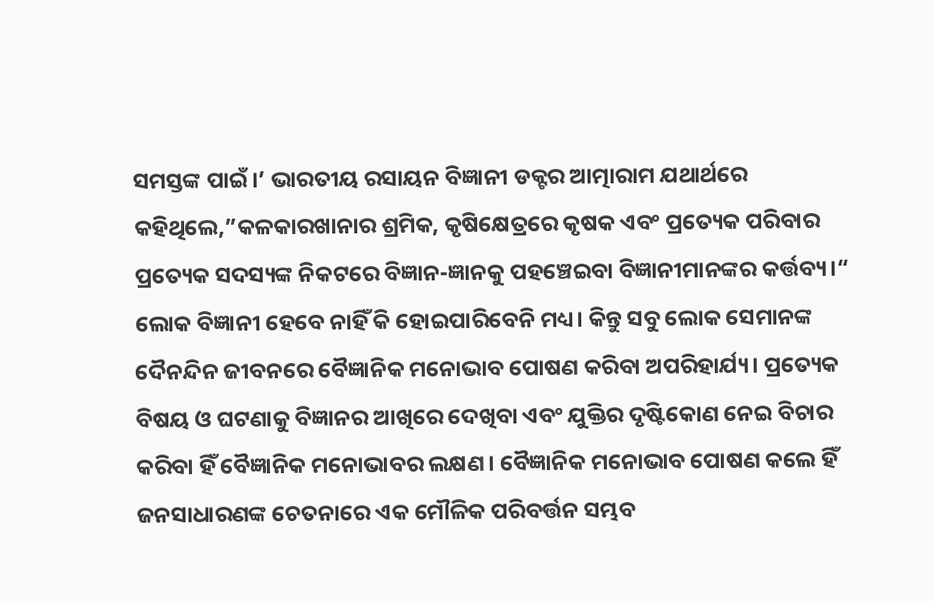ସମସ୍ତଙ୍କ ପାଇଁ।’ ଭାରତୀୟ ରସାୟନ ବିଜ୍ଞାନୀ ଡକ୍ଟର ଆତ୍ମାରାମ ଯଥାର୍ଥରେ କହିଥିଲେ,”କଳକାରଖାନାର ଶ୍ରମିକ, କୃଷିକ୍ଷେତ୍ରରେ କୃଷକ ଏବଂ ପ୍ରତ୍ୟେକ ପରିବାର ପ୍ରତ୍ୟେକ ସଦସ୍ୟଙ୍କ ନିକଟରେ ବିଜ୍ଞାନ-ଜ୍ଞାନକୁ ପହଞ୍ଚେଇବା ବିଜ୍ଞାନୀମାନଙ୍କର କର୍ତ୍ତବ୍ୟ।“
ଲୋକ ବିଜ୍ଞାନୀ ହେବେ ନାହିଁ କି ହୋଇପାରିବେନି ମଧ୍ୟ। କିନ୍ତୁ ସବୁ ଲୋକ ସେମାନଙ୍କ ଦୈନନ୍ଦିନ ଜୀବନରେ ବୈଜ୍ଞାନିକ ମନୋଭାବ ପୋଷଣ କରିବା ଅପରିହାର୍ଯ୍ୟ। ପ୍ରତ୍ୟେକ ବିଷୟ ଓ ଘଟଣାକୁ ବିଜ୍ଞାନର ଆଖିରେ ଦେଖିବା ଏବଂ ଯୁକ୍ତିର ଦୃଷ୍ଟିକୋଣ ନେଇ ବିଚାର କରିବା ହିଁ ବୈଜ୍ଞାନିକ ମନୋଭାବର ଲକ୍ଷଣ। ବୈଜ୍ଞାନିକ ମନୋଭାବ ପୋଷଣ କଲେ ହିଁ ଜନସାଧାରଣଙ୍କ ଚେତନାରେ ଏକ ମୌଳିକ ପରିବର୍ତ୍ତନ ସମ୍ଭବ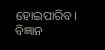ହୋଇପାରିବ। ବିଜ୍ଞାନ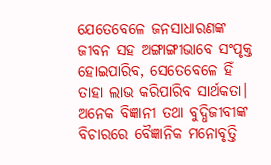ଯେତେବେଳେ ଜନସାଧାରଣଙ୍କ ଜୀବନ ସହ ଅଙ୍ଗାଙ୍ଗୀଭାବେ ସଂପୃକ୍ତ ହୋଇପାରିବ, ସେତେବେଳେ ହିଁ ତାହା ଲାଭ କରିପାରିବ ସାର୍ଥକତା। ଅନେକ ବିଜ୍ଞାନୀ ତଥା ବୁଦ୍ଧିଜୀବୀଙ୍କ ବିଚାରରେ ବୈଜ୍ଞାନିକ ମନୋବୃତ୍ତି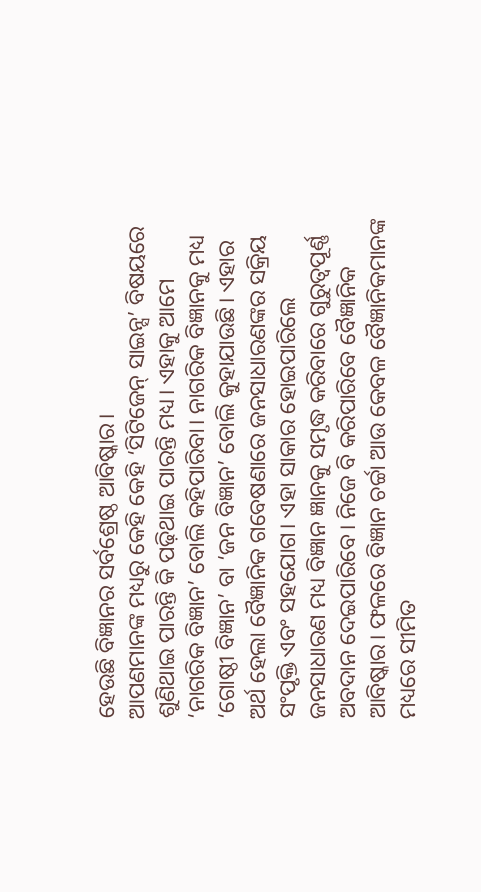ହେଉଛି ବିଜ୍ଞାନର ସର୍ବଶ୍ରେଷ୍ଠ ଆବିଷ୍କାର।
ଆପଣମାନଙ୍କ ମଧ୍ୟରୁ କେହି କେହି ‘ସିଟିଜେନ୍‌ ସାଇନ୍ସ’ ବିଷୟରେ ଶୁଣିଥାଇ ପାରନ୍ତି କି ପଢ଼ିଥାଇ ପାରନ୍ତି ମଧ୍ୟ। ଏହାକୁ ଆମେ ‘ନାଗରିକ ବିଜ୍ଞାନ’ ବୋଲି କହିପାରିବା। ନାଗରିକ ବିଜ୍ଞାନକୁ ମଧ୍ୟ ‘ଗୋଷ୍ଠୀ ବିଜ୍ଞାନ’ ବା ‘ଜନ ବିଜ୍ଞାନ’ ବୋଲି କୁହାଯାଉଛି। ଏହାର ଅର୍ଥ ହେଲା ବୈଜ୍ଞାନିକ ଗବେଷଣାରେ ଜନସାଧାରଣଙ୍କର ସକ୍ରିୟ ସଂପୃକ୍ତି ଏବଂ ସହଯୋଗ। ଏହା ସାକାର ହୋଇପାରିଲେ ଜନସାଧାରଣ ମଧ୍ୟ ବିଜ୍ଞାନ ଜ୍ଞାନକୁ ସମୃଦ୍ଧ କରିବାରେ ଗୁରୁତ୍ୱପୂର୍ଣ୍ଣ ଅବଦାନ ଦେଇପାରିବେ। ନିଜେ ବି କରିପାରିବେ ବୈଜ୍ଞାନିକ ଆବିଷ୍କାର। ଫଳରେ ବିଜ୍ଞାନ ଚର୍ଚ୍ଚା ଆଉ କେବଳ ବୈଜ୍ଞାନିକମାନଙ୍କ ମଧ୍ୟରେ ସୀମିତ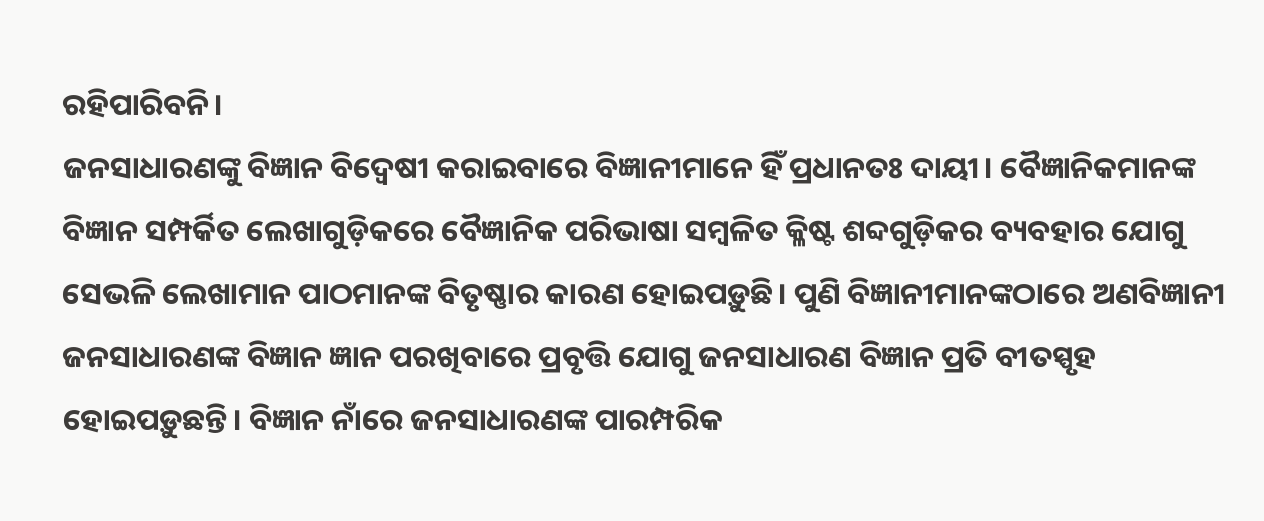ରହିପାରିବନି।
ଜନସାଧାରଣଙ୍କୁ ବିଜ୍ଞାନ ବିଦ୍ୱେଷୀ କରାଇବାରେ ବିଜ୍ଞାନୀମାନେ ହିଁ ପ୍ରଧାନତଃ ଦାୟୀ। ବୈଜ୍ଞାନିକମାନଙ୍କ ବିଜ୍ଞାନ ସମ୍ପର୍କିତ ଲେଖାଗୁଡ଼ିକରେ ବୈଜ୍ଞାନିକ ପରିଭାଷା ସମ୍ବଳିତ କ୍ଳିଷ୍ଟ ଶବ୍ଦଗୁଡ଼ିକର ବ୍ୟବହାର ଯୋଗୁ ସେଭଳି ଲେଖାମାନ ପାଠମାନଙ୍କ ବିତୃଷ୍ଣାର କାରଣ ହୋଇପଡ଼ୁଛି। ପୁଣି ବିଜ୍ଞାନୀମାନଙ୍କଠାରେ ଅଣବିଜ୍ଞାନୀ ଜନସାଧାରଣଙ୍କ ବିଜ୍ଞାନ ଜ୍ଞାନ ପରଖିବାରେ ପ୍ରବୃତ୍ତି ଯୋଗୁ ଜନସାଧାରଣ ବିଜ୍ଞାନ ପ୍ରତି ବୀତସ୍ପୃହ ହୋଇପଡ଼ୁଛନ୍ତି। ବିଜ୍ଞାନ ନାଁରେ ଜନସାଧାରଣଙ୍କ ପାରମ୍ପରିକ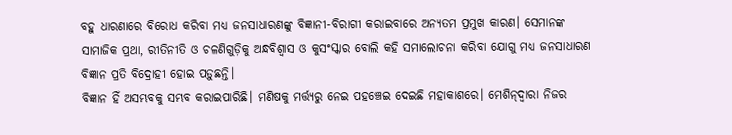ବହୁ ଧାରଣାରେ ବିରୋଧ କରିବା ମଧ୍ୟ ଜନସାଧାରଣଙ୍କୁ ବିଜ୍ଞାନୀ-ବିରାଗୀ କରାଇବାରେ ଅନ୍ୟତମ ପ୍ରମୁଖ କାରଣ। ସେମାନଙ୍କ ସାମାଜିକ ପ୍ରଥା, ରୀତିନୀତି ଓ ଚଳଣିଗୁଡ଼ିକୁ ଅନ୍ଧବିଶ୍ୱାସ ଓ କୁସଂସ୍କାର ବୋଲି କହି ସମାଲୋଚନା କରିବା ଯୋଗୁ ମଧ୍ୟ ଜନସାଧାରଣ ବିଜ୍ଞାନ ପ୍ରତି ବିଦ୍ରୋହୀ ହୋଇ ପଡ଼ୁଛନ୍ତି।
ବିଜ୍ଞାନ ହିଁ ଅସମ୍ଭବକୁ ସମ୍ଭବ କରାଇପାରିଛି। ମଣିଷକୁ ମର୍ତ୍ତ୍ୟରୁ ନେଇ ପହଞ୍ଚେଇ ଦେଇଛି ମହାକାଶରେ। ମେଶିନ୍‌ଦ୍ୱାରା ନିଜର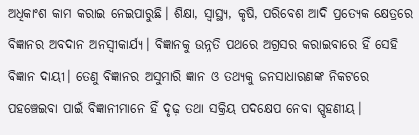ଅଧିକାଂଶ କାମ କରାଇ ନେଇପାରୁଛି। ଶିକ୍ଷା, ସ୍ବାସ୍ଥ୍ୟ, କୃଷି, ପରିବେଶ ଆଦି ପ୍ରତ୍ୟେକ କ୍ଷେତ୍ରରେ ବିଜ୍ଞାନର ଅବଦାନ ଅନସ୍ବୀକାର୍ଯ୍ୟ। ବିଜ୍ଞାନକୁ ଉନ୍ନତି ପଥରେ ଅଗ୍ରସର କରାଇବାରେ ହିଁ ସେହି ବିଜ୍ଞାନ ଦାୟୀ। ତେଣୁ ବିଜ୍ଞାନର ଅସୁମାରି ଜ୍ଞାନ ଓ ତଥ୍ୟକୁ ଜନସାଧାରଣଙ୍କ ନିକଟରେ ପହଞ୍ଚେଇବା ପାଇଁ ବିଜ୍ଞାନୀମାନେ ହିଁ ଦୃଢ଼ ତଥା ସକ୍ରିୟ ପଦକ୍ଷେପ ନେବା ସ୍ପୃହଣୀୟ।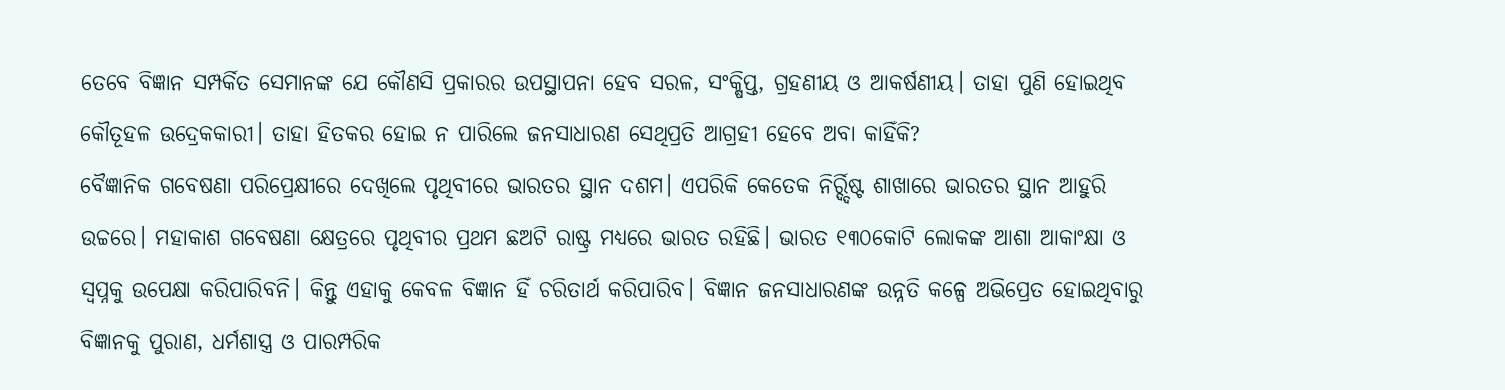ତେବେ ବିଜ୍ଞାନ ସମ୍ପର୍କିତ ସେମାନଙ୍କ ଯେ କୌଣସି ପ୍ରକାରର ଉପସ୍ଥାପନା ହେବ ସରଳ, ସଂକ୍ଷିପ୍ତ, ଗ୍ରହଣୀୟ ଓ ଆକର୍ଷଣୀୟ। ତାହା ପୁଣି ହୋଇଥିବ କୌତୂହଳ ଉଦ୍ରେକକାରୀ। ତାହା ହିତକର ହୋଇ ନ ପାରିଲେ ଜନସାଧାରଣ ସେଥିପ୍ରତି ଆଗ୍ରହୀ ହେବେ ଅବା କାହିଁକି?
ବୈଜ୍ଞାନିକ ଗବେଷଣା ପରିପ୍ରେକ୍ଷୀରେ ଦେଖିଲେ ପୃଥିବୀରେ ଭାରତର ସ୍ଥାନ ଦଶମ। ଏପରିକି କେତେକ ନିର୍ର୍ଦ୍ଦିଷ୍ଟ ଶାଖାରେ ଭାରତର ସ୍ଥାନ ଆହୁରି ଉଚ୍ଚରେ। ମହାକାଶ ଗବେଷଣା କ୍ଷେତ୍ରରେ ପୃଥିବୀର ପ୍ରଥମ ଛଅଟି ରାଷ୍ଟ୍ର ମଧ୍ୟରେ ଭାରତ ରହିଛି। ଭାରତ ୧୩୦କୋଟି ଲୋକଙ୍କ ଆଶା ଆକାଂକ୍ଷା ଓ ସ୍ବପ୍ନକୁ ଉପେକ୍ଷା କରିପାରିବନି। କିନ୍ତୁ ଏହାକୁ କେବଳ ବିଜ୍ଞାନ ହିଁ ଚରିତାର୍ଥ କରିପାରିବ। ବିଜ୍ଞାନ ଜନସାଧାରଣଙ୍କ ଉନ୍ନତି କଳ୍ପେ ଅଭିପ୍ରେତ ହୋଇଥିବାରୁ ବିଜ୍ଞାନକୁ ପୁରାଣ, ଧର୍ମଶାସ୍ତ୍ର ଓ ପାରମ୍ପରିକ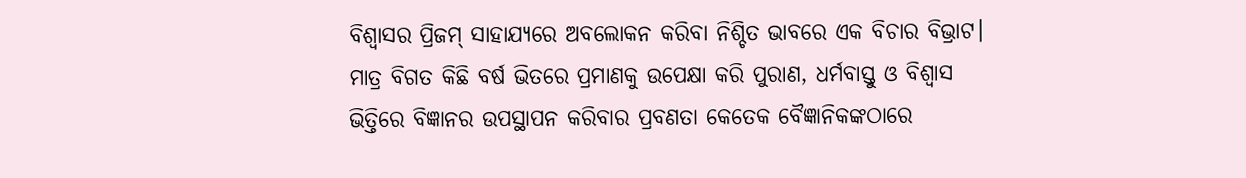ବିଶ୍ୱାସର ପ୍ରିଜମ୍‌ ସାହାଯ୍ୟରେ ଅବଲୋକନ କରିବା ନିଶ୍ଚିତ ଭାବରେ ଏକ ବିଚାର ବିଭ୍ରାଟ। ମାତ୍ର ବିଗତ କିଛି ବର୍ଷ ଭିତରେ ପ୍ରମାଣକୁ ଉପେକ୍ଷା କରି ପୁରାଣ, ଧର୍ମବାସ୍ତୁ ଓ ବିଶ୍ୱାସ ଭିତ୍ତିରେ ବିଜ୍ଞାନର ଉପସ୍ଥାପନ କରିବାର ପ୍ରବଣତା କେତେକ ବୈଜ୍ଞାନିକଙ୍କଠାରେ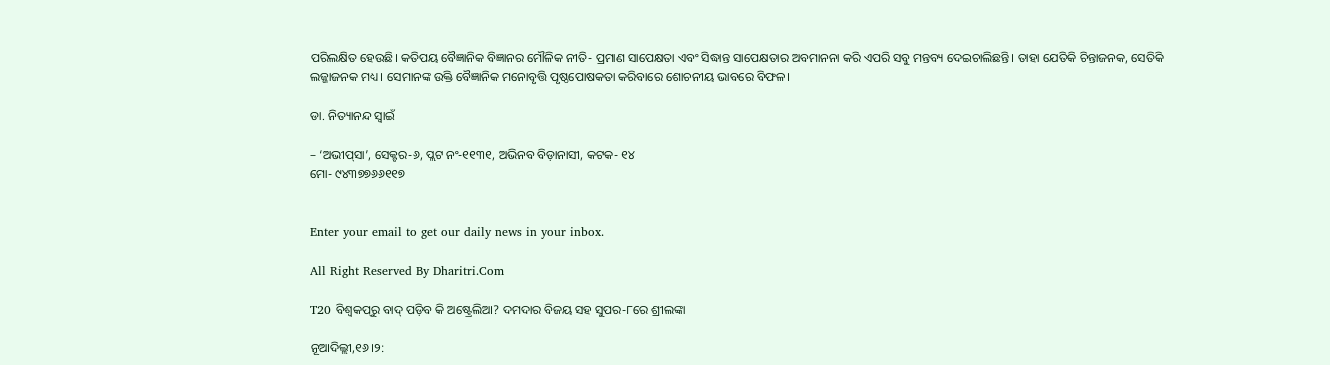ପରିଲକ୍ଷିତ ହେଉଛି। କତିପୟ ବୈଜ୍ଞାନିକ ବିଜ୍ଞାନର ମୌଳିକ ନୀତି- ପ୍ରମାଣ ସାପେକ୍ଷତା ଏବଂ ସିଦ୍ଧାନ୍ତ ସାପେକ୍ଷତାର ଅବମାନନା କରି ଏପରି ସବୁ ମନ୍ତବ୍ୟ ଦେଇଚାଲିଛନ୍ତି। ତାହା ଯେତିକି ଚିନ୍ତାଜନକ, ସେତିକି ଲଜ୍ଜାଜନକ ମଧ୍ୟ। ସେମାନଙ୍କ ଉକ୍ତି ବୈଜ୍ଞାନିକ ମନୋବୃତ୍ତି ପୃଷ୍ଠପୋଷକତା କରିବାରେ ଶୋଚନୀୟ ଭାବରେ ବିଫଳ।

ଡା. ନିତ୍ୟାନନ୍ଦ ସ୍ବାଇଁ

– ‘ଅଭୀପ୍‌ସା’, ସେକ୍ଟର-୬, ପ୍ଲଟ ନଂ-୧୧୩୧, ଅଭିନବ ବିଡ଼ାନାସୀ, କଟକ- ୧୪
ମୋ- ୯୪୩୭୭୬୬୧୧୭


Enter your email to get our daily news in your inbox.

All Right Reserved By Dharitri.Com

T20 ବିଶ୍ୱକପ୍‌ରୁ ବାଦ୍ ପଡ଼ିବ କି ଅଷ୍ଟ୍ରେଲିଆ? ଦମଦାର ବିଜୟ ସହ ସୁପର-୮ରେ ଶ୍ରୀଲଙ୍କା

ନୂଆଦିଲ୍ଲୀ,୧୬।୨: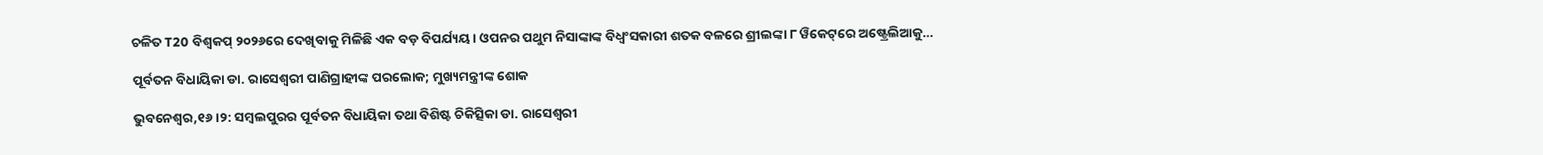ଚଳିତ T20 ବିଶ୍ୱକପ୍ ୨୦୨୬ରେ ଦେଖିବାକୁ ମିଳିଛି ଏକ ବଡ଼ ବିପର୍ଯ୍ୟୟ। ଓପନର ପଥୁମ ନିସାଙ୍କାଙ୍କ ବିଧ୍ୱଂସକାରୀ ଶତକ ବଳରେ ଶ୍ରୀଲଙ୍କା ୮ ୱିକେଟ୍‌ରେ ଅଷ୍ଟ୍ରେଲିଆକୁ…

ପୂର୍ବତନ ବିଧାୟିକା ଡା. ରାସେଶ୍ବରୀ ପାଣିଗ୍ରାହୀଙ୍କ ପରଲୋକ; ମୁଖ୍ୟମନ୍ତ୍ରୀଙ୍କ ଶୋକ

ଭୁବନେଶ୍ୱର,୧୬।୨: ସମ୍ବଲପୁରର ପୂର୍ବତନ ବିଧାୟିକା ତଥା ବିଶିଷ୍ଟ ଚିକିତ୍ସିକା ଡା. ରାସେଶ୍ବରୀ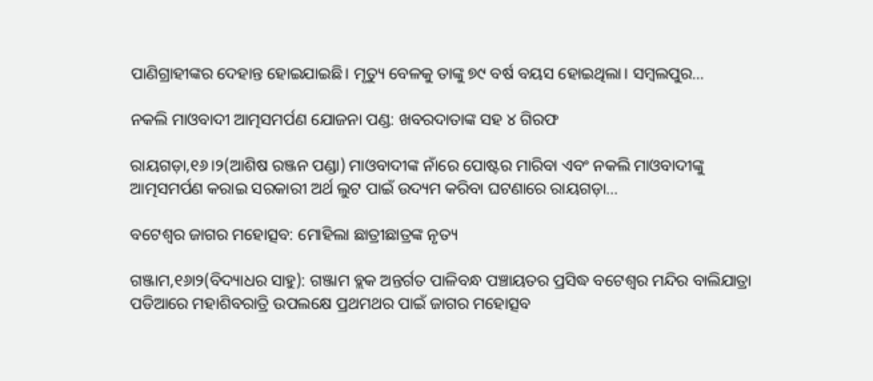ପାଣିଗ୍ରାହୀଙ୍କର ଦେହାନ୍ତ ହୋଇଯାଇଛି। ମୃତ୍ୟୁ ବେଳକୁ ତାଙ୍କୁ ୭୯ ବର୍ଷ ବୟସ ହୋଇଥିଲା। ସମ୍ବଲପୁର…

ନକଲି ମାଓବାଦୀ ଆତ୍ମସମର୍ପଣ ଯୋଜନା ପଣ୍ଡ: ଖବରଦାତାଙ୍କ ସହ ୪ ଗିରଫ

ରାୟଗଡ଼ା,୧୬।୨(ଆଶିଷ ରଞ୍ଜନ ପଣ୍ଡା) ମାଓବାଦୀଙ୍କ ନାଁରେ ପୋଷ୍ଟର ମାରିବା ଏବଂ ନକଲି ମାଓବାଦୀଙ୍କୁ ଆତ୍ମସମର୍ପଣ କରାଇ ସରକାରୀ ଅର୍ଥ ଲୁଟ ପାଇଁ ଉଦ୍ୟମ କରିବା ଘଟଣାରେ ରାୟଗଡ଼ା…

ବଟେଶ୍ୱର ଜାଗର ମହୋତ୍ସବ: ମୋହିଲା ଛାତ୍ରୀଛାତ୍ରଙ୍କ ନୃତ୍ୟ

ଗଞ୍ଜାମ,୧୬ା୨(ବିଦ୍ୟାଧର ସାହୁ): ଗଞ୍ଜାମ ବ୍ଲକ ଅନ୍ତର୍ଗତ ପାଳିବନ୍ଧ ପଞ୍ଚାୟତର ପ୍ରସିଦ୍ଧ ବଟେଶ୍ୱର ମନ୍ଦିର ବାଲିଯାତ୍ରା ପଡିଆରେ ମହାଶିବରାତ୍ରି ଉପଲକ୍ଷେ ପ୍ରଥମଥର ପାଇଁ ଜାଗର ମହୋତ୍ସବ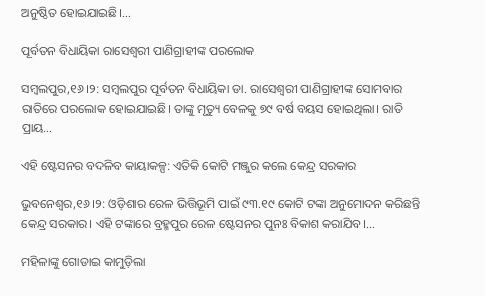ଅନୁଷ୍ଠିତ ହୋଇଯାଇଛି।…

ପୂର୍ବତନ ବିଧାୟିକା ରାସେଶ୍ୱରୀ ପାଣିଗ୍ରାହୀଙ୍କ ପରଲୋକ

ସମ୍ୱଲପୁର,୧୬।୨: ସମ୍ୱଲପୁର ପୂର୍ବତନ ବିଧାୟିକା ଡା. ରାସେଶ୍ୱରୀ ପାଣିଗ୍ରାହୀଙ୍କ ସୋମବାର ରାତିରେ ପରଲୋକ ହୋଇଯାଇଛି। ତାଙ୍କୁ ମୃତ୍ୟୁ ବେଳକୁ ୭୯ ବର୍ଷ ବୟସ ହୋଇଥିଲା। ରାତି ପ୍ରାୟ…

ଏହି ଷ୍ଟେସନର ବଦଳିବ କାୟାକଳ୍ପ: ଏତିକି କୋଟି ମଞ୍ଜୁର କଲେ କେନ୍ଦ୍ର ସରକାର

ଭୁବନେଶ୍ୱର,୧୬।୨: ଓଡ଼ିଶାର ରେଳ ଭିତ୍ତିଭୂମି ପାଇଁ ୯୩.୧୯ କୋଟି ଟଙ୍କା ଅନୁମୋଦନ କରିଛନ୍ତି କେନ୍ଦ୍ର ସରକାର। ଏହି ଟଙ୍କାରେ ବ୍ରହ୍ମପୁର ରେଳ ଷ୍ଟେସନର ପୁନଃ ବିକାଶ କରାଯିବ।…

ମହିଳାଙ୍କୁ ଗୋଡାଇ କାମୁଡ଼ିଲା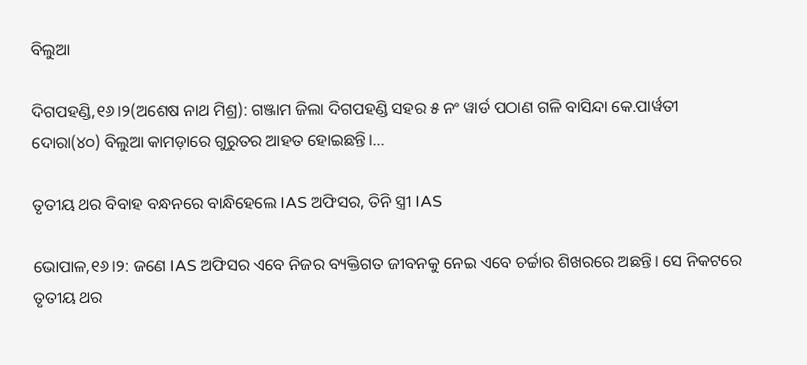ବିଲୁଆ

ଦିଗପହଣ୍ଡି,୧୬।୨(ଅଶେଷ ନାଥ ମିଶ୍ର): ଗଞ୍ଜାମ ଜିଲା ଦିଗପହଣ୍ଡି ସହର ୫ ନଂ ୱାର୍ଡ ପଠାଣ ଗଳି ବାସିନ୍ଦା କେ.ପାର୍ୱତୀ ଦୋରା(୪୦) ବିଲୁଆ କାମଡ଼ାରେ ଗୁରୁତର ଆହତ ହୋଇଛନ୍ତି।…

ତୃତୀୟ ଥର ବିବାହ ବନ୍ଧନରେ ବାନ୍ଧିହେଲେ IAS ଅଫିସର, ତିନି ସ୍ତ୍ରୀ IAS

ଭୋପାଳ,୧୬।୨: ଜଣେ IAS ଅଫିସର ଏବେ ନିଜର ବ୍ୟକ୍ତିଗତ ଜୀବନକୁ ନେଇ ଏବେ ଚର୍ଚ୍ଚାର ଶିଖରରେ ଅଛନ୍ତି। ସେ ନିକଟରେ ତୃତୀୟ ଥର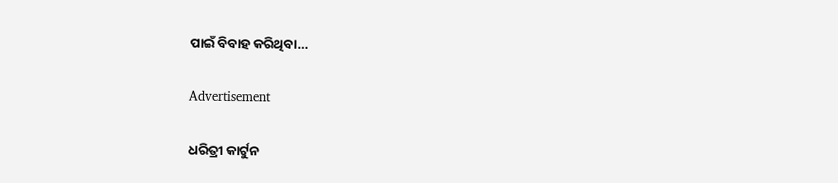ପାଇଁ ବିବାହ କରିଥିବା…

Advertisement

ଧରିତ୍ରୀ କାର୍ଟୁନ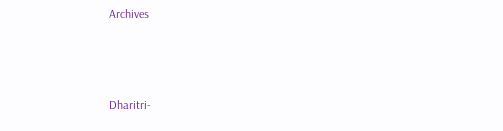Archives



Dharitri-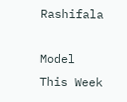Rashifala

Model This Week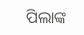ପିଲାଙ୍କ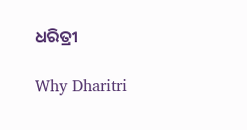ଧରିତ୍ରୀ

Why Dharitri